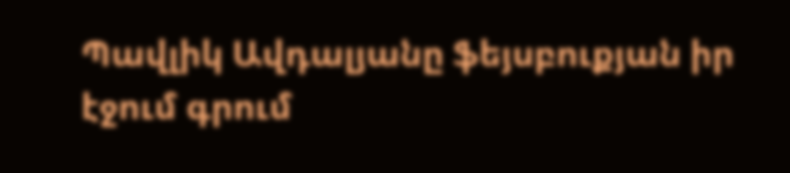Պավլիկ Ավդալյանը ֆեյսբուքյան իր էջում գրում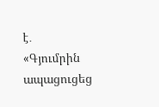է․
«Գյումրին ապացուցեց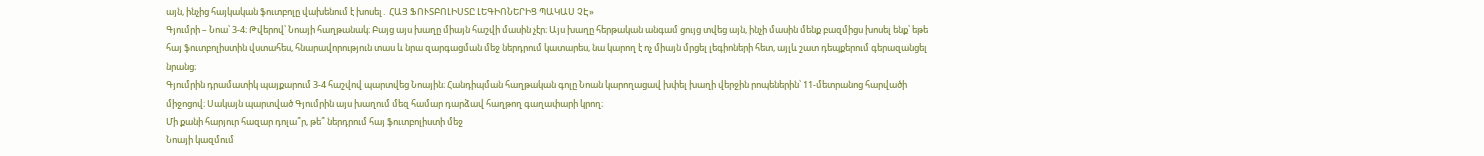այն, ինչից հայկական ֆուտբոլը վախենում է խոսել․ ՀԱՅ ՖՈՒՏԲՈԼԻՍՏԸ ԼԵԳԻՈՆԵՐԻՑ ՊԱԿԱՍ ՉԷ»
Գյումրի – Նոա՝ 3-4։ Թվերով՝ Նոայի հաղթանակ։ Բայց այս խաղը միայն հաշվի մասին չէր։ Այս խաղը հերթական անգամ ցույց տվեց այն, ինչի մասին մենք բազմիցս խոսել ենք՝ եթե հայ ֆուտբոլիստին վստահես, հնարավորություն տաս և նրա զարգացման մեջ ներդրում կատարես, նա կարող է ոչ միայն մրցել լեգիոների հետ, այլև շատ դեպքերում գերազանցել նրանց։
Գյումրին դրամատիկ պայքարում 3-4 հաշվով պարտվեց Նոային։ Հանդիպման հաղթական գոլը Նոան կարողացավ խփել խաղի վերջին րոպեներին՝ 11-մետրանոց հարվածի միջոցով։ Սակայն պարտված Գյումրին այս խաղում մեզ համար դարձավ հաղթող գաղափարի կրող։
Մի քանի հարյուր հազար դոլա՞ր, թե՞ ներդրում հայ ֆուտբոլիստի մեջ
Նոայի կազմում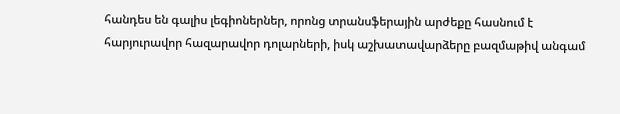հանդես են գալիս լեգիոներներ, որոնց տրանսֆերային արժեքը հասնում է հարյուրավոր հազարավոր դոլարների, իսկ աշխատավարձերը բազմաթիվ անգամ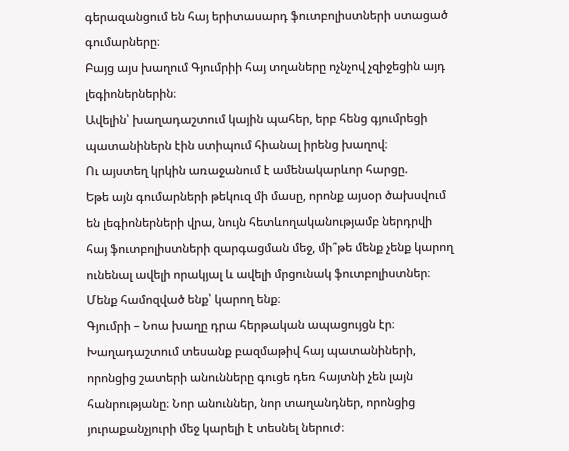գերազանցում են հայ երիտասարդ ֆուտբոլիստների ստացած գումարները։
Բայց այս խաղում Գյումրիի հայ տղաները ոչնչով չզիջեցին այդ լեգիոներներին։
Ավելին՝ խաղադաշտում կային պահեր, երբ հենց գյումրեցի պատանիներն էին ստիպում հիանալ իրենց խաղով։
Ու այստեղ կրկին առաջանում է ամենակարևոր հարցը.
Եթե այն գումարների թեկուզ մի մասը, որոնք այսօր ծախսվում են լեգիոներների վրա, նույն հետևողականությամբ ներդրվի հայ ֆուտբոլիստների զարգացման մեջ, մի՞թե մենք չենք կարող ունենալ ավելի որակյալ և ավելի մրցունակ ֆուտբոլիստներ։
Մենք համոզված ենք՝ կարող ենք։
Գյումրի – Նոա խաղը դրա հերթական ապացույցն էր։
Խաղադաշտում տեսանք բազմաթիվ հայ պատանիների, որոնցից շատերի անունները գուցե դեռ հայտնի չեն լայն հանրությանը։ Նոր անուններ, նոր տաղանդներ, որոնցից յուրաքանչյուրի մեջ կարելի է տեսնել ներուժ։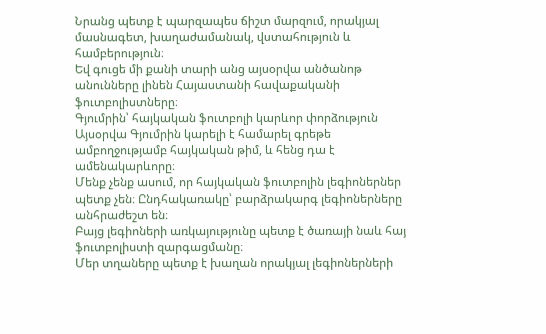Նրանց պետք է պարզապես ճիշտ մարզում, որակյալ մասնագետ, խաղաժամանակ, վստահություն և համբերություն։
Եվ գուցե մի քանի տարի անց այսօրվա անծանոթ անունները լինեն Հայաստանի հավաքականի ֆուտբոլիստները։
Գյումրին՝ հայկական ֆուտբոլի կարևոր փորձություն
Այսօրվա Գյումրին կարելի է համարել գրեթե ամբողջությամբ հայկական թիմ, և հենց դա է ամենակարևորը։
Մենք չենք ասում, որ հայկական ֆուտբոլին լեգիոներներ պետք չեն։ Ընդհակառակը՝ բարձրակարգ լեգիոներները անհրաժեշտ են։
Բայց լեգիոների առկայությունը պետք է ծառայի նաև հայ ֆուտբոլիստի զարգացմանը։
Մեր տղաները պետք է խաղան որակյալ լեգիոներների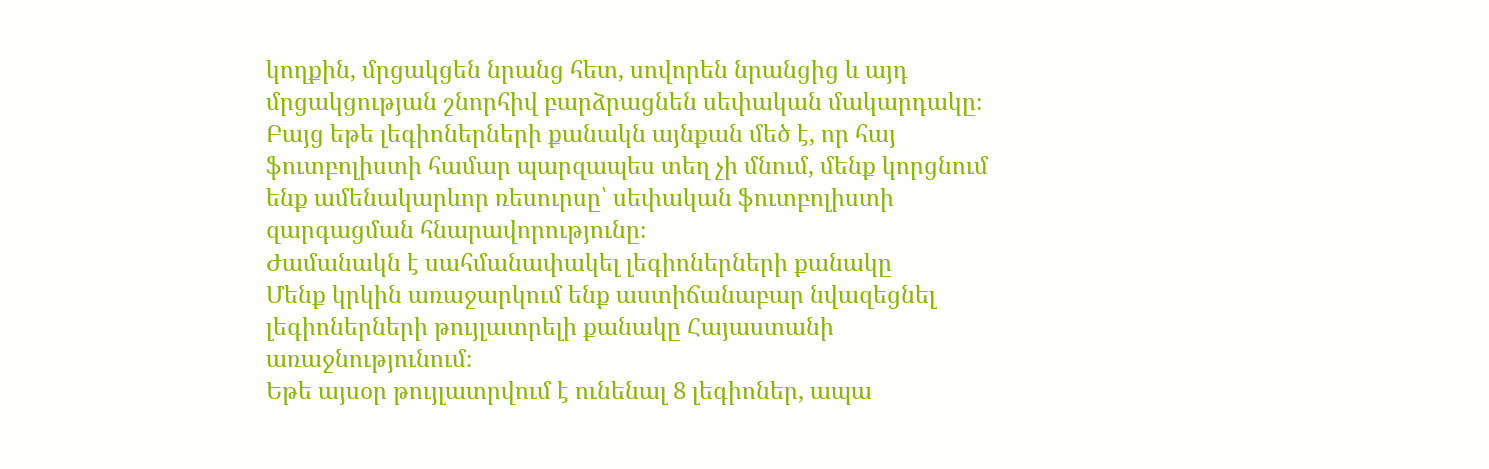կողքին, մրցակցեն նրանց հետ, սովորեն նրանցից և այդ մրցակցության շնորհիվ բարձրացնեն սեփական մակարդակը։
Բայց եթե լեգիոներների քանակն այնքան մեծ է, որ հայ ֆուտբոլիստի համար պարզապես տեղ չի մնում, մենք կորցնում ենք ամենակարևոր ռեսուրսը՝ սեփական ֆուտբոլիստի զարգացման հնարավորությունը։
Ժամանակն է սահմանափակել լեգիոներների քանակը
Մենք կրկին առաջարկում ենք աստիճանաբար նվազեցնել լեգիոներների թույլատրելի քանակը Հայաստանի առաջնությունում։
Եթե այսօր թույլատրվում է ունենալ 8 լեգիոներ, ապա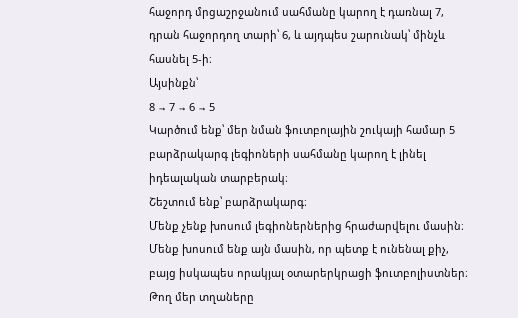հաջորդ մրցաշրջանում սահմանը կարող է դառնալ 7, դրան հաջորդող տարի՝ 6, և այդպես շարունակ՝ մինչև հասնել 5-ի։
Այսինքն՝
8 → 7 → 6 → 5
Կարծում ենք՝ մեր նման ֆուտբոլային շուկայի համար 5 բարձրակարգ լեգիոների սահմանը կարող է լինել իդեալական տարբերակ։
Շեշտում ենք՝ բարձրակարգ։
Մենք չենք խոսում լեգիոներներից հրաժարվելու մասին։ Մենք խոսում ենք այն մասին, որ պետք է ունենալ քիչ, բայց իսկապես որակյալ օտարերկրացի ֆուտբոլիստներ։
Թող մեր տղաները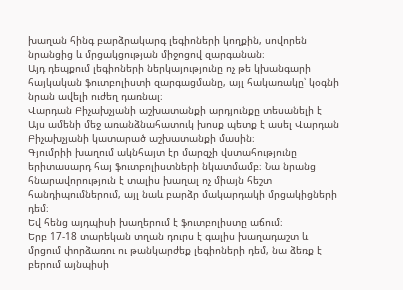խաղան հինգ բարձրակարգ լեգիոների կողքին, սովորեն նրանցից և մրցակցության միջոցով զարգանան։
Այդ դեպքում լեգիոների ներկայությունը ոչ թե կխանգարի հայկական ֆուտբոլիստի զարգացմանը, այլ հակառակը՝ կօգնի նրան ավելի ուժեղ դառնալ։
Վարդան Բիչախչյանի աշխատանքի արդյունքը տեսանելի է
Այս ամենի մեջ առանձնահատուկ խոսք պետք է ասել Վարդան Բիչախչյանի կատարած աշխատանքի մասին։
Գյումրիի խաղում ակնհայտ էր մարզչի վստահությունը երիտասարդ հայ ֆուտբոլիստների նկատմամբ։ Նա նրանց հնարավորություն է տալիս խաղալ ոչ միայն հեշտ հանդիպումներում, այլ նաև բարձր մակարդակի մրցակիցների դեմ։
Եվ հենց այդպիսի խաղերում է ֆուտբոլիստը աճում։
Երբ 17-18 տարեկան տղան դուրս է գալիս խաղադաշտ և մրցում փորձառու ու թանկարժեք լեգիոների դեմ, նա ձեռք է բերում այնպիսի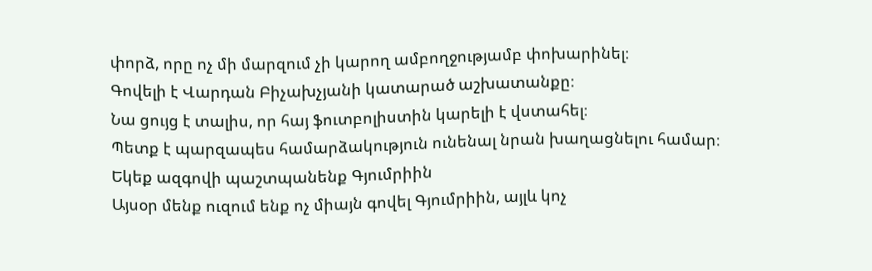փորձ, որը ոչ մի մարզում չի կարող ամբողջությամբ փոխարինել։
Գովելի է Վարդան Բիչախչյանի կատարած աշխատանքը։
Նա ցույց է տալիս, որ հայ ֆուտբոլիստին կարելի է վստահել։
Պետք է պարզապես համարձակություն ունենալ նրան խաղացնելու համար։
Եկեք ազգովի պաշտպանենք Գյումրիին
Այսօր մենք ուզում ենք ոչ միայն գովել Գյումրիին, այլև կոչ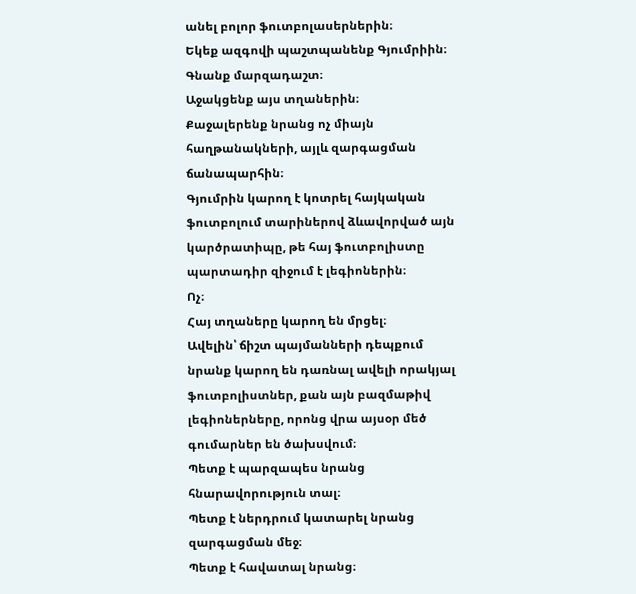անել բոլոր ֆուտբոլասերներին։
Եկեք ազգովի պաշտպանենք Գյումրիին։
Գնանք մարզադաշտ։
Աջակցենք այս տղաներին։
Քաջալերենք նրանց ոչ միայն հաղթանակների, այլև զարգացման ճանապարհին։
Գյումրին կարող է կոտրել հայկական ֆուտբոլում տարիներով ձևավորված այն կարծրատիպը, թե հայ ֆուտբոլիստը պարտադիր զիջում է լեգիոներին։
Ոչ։
Հայ տղաները կարող են մրցել։
Ավելին՝ ճիշտ պայմանների դեպքում նրանք կարող են դառնալ ավելի որակյալ ֆուտբոլիստներ, քան այն բազմաթիվ լեգիոներները, որոնց վրա այսօր մեծ գումարներ են ծախսվում։
Պետք է պարզապես նրանց հնարավորություն տալ։
Պետք է ներդրում կատարել նրանց զարգացման մեջ։
Պետք է հավատալ նրանց։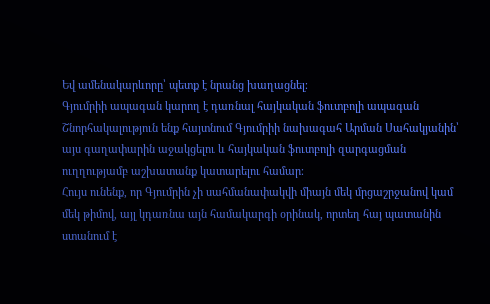Եվ ամենակարևորը՝ պետք է նրանց խաղացնել։
Գյումրիի ապագան կարող է դառնալ հայկական ֆուտբոլի ապագան
Շնորհակալություն ենք հայտնում Գյումրիի նախագահ Արման Սահակյանին՝ այս գաղափարին աջակցելու և հայկական ֆուտբոլի զարգացման ուղղությամբ աշխատանք կատարելու համար։
Հույս ունենք, որ Գյումրին չի սահմանափակվի միայն մեկ մրցաշրջանով կամ մեկ թիմով, այլ կդառնա այն համակարգի օրինակ, որտեղ հայ պատանին ստանում է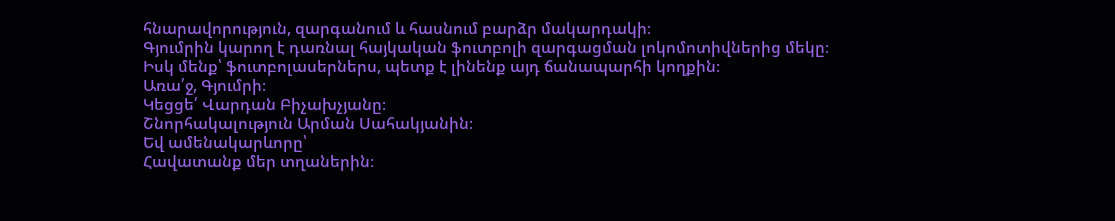հնարավորություն, զարգանում և հասնում բարձր մակարդակի։
Գյումրին կարող է դառնալ հայկական ֆուտբոլի զարգացման լոկոմոտիվներից մեկը։
Իսկ մենք՝ ֆուտբոլասերներս, պետք է լինենք այդ ճանապարհի կողքին։
Առա՛ջ, Գյումրի։
Կեցցե՛ Վարդան Բիչախչյանը։
Շնորհակալություն Արման Սահակյանին։
Եվ ամենակարևորը՝
Հավատանք մեր տղաներին։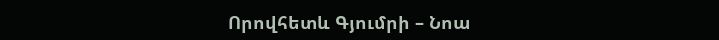Որովհետև Գյումրի – Նոա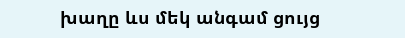խաղը ևս մեկ անգամ ցույց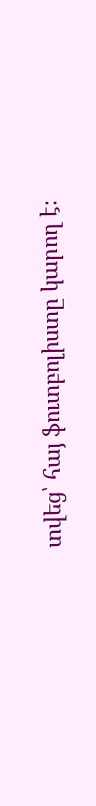տվեց՝ հայ ֆուտբոլիստը կարող է։